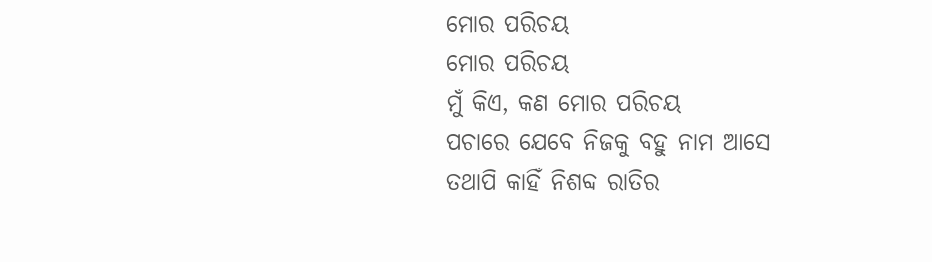ମୋର ପରିଚୟ
ମୋର ପରିଚୟ
ମୁଁ କିଏ, କଣ ମୋର ପରିଚୟ
ପଚାରେ ଯେବେ ନିଜକୁ ବହୁ ନାମ ଆସେ
ତଥାପି କାହିଁ ନିଶବ୍ଦ ରାତିର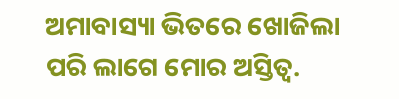ଅମାବାସ୍ୟା ଭିତରେ ଖୋଜିଲା ପରି ଲାଗେ ମୋର ଅସ୍ତିତ୍ବ.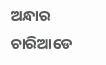ଅନ୍ଧାର ଚାରିଆଡେ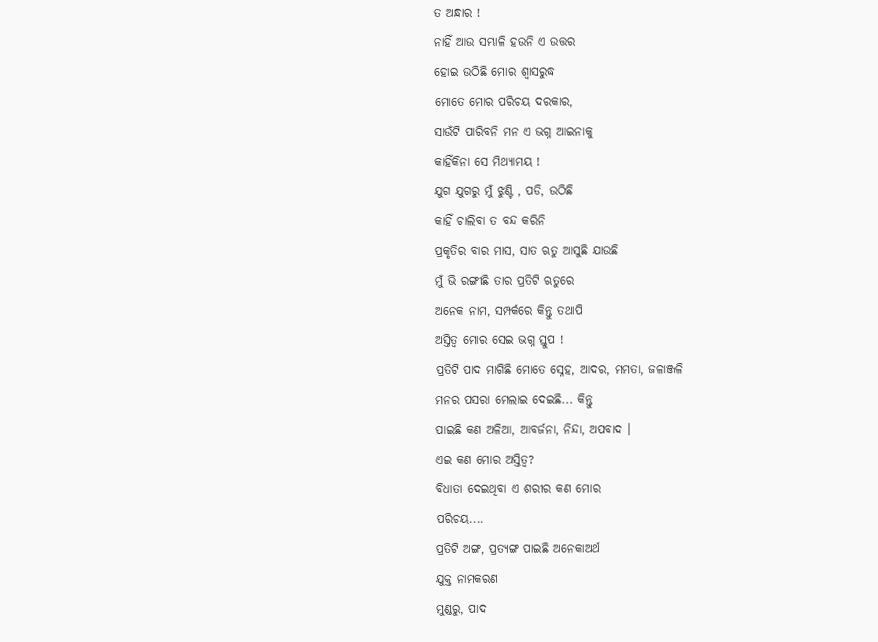ତ ଅନ୍ଧାର !
ନାହିଁ ଆଉ ସମ୍ଭାଳି ହଉନି ଏ ଉତ୍ତର
ହୋଇ ଉଠିଛି ମୋର ଶ୍ୱାସରୁଦ୍ଧ
ମୋତେ ମୋର ପରିଚୟ ଦରକାର,
ସାଉଁଟି ପାରିବନି ମନ ଏ ଭଗ୍ନ ଆଇନାକୁ
କାହିଁକିନା ସେ ମିଥ୍ୟାମୟ !
ଯୁଗ ଯୁଗରୁ ମୁଁ ଝୁଣ୍ଟି , ପଡି, ଉଠିଛି
କାହିଁ ଚାଲିବା ତ ବନ୍ଦ କରିନି
ପ୍ରକୃତିର ବାର ମାସ, ସାତ ଋତୁ ଆସୁଛି ଯାଉଛି
ମୁଁ ଭି ରଙ୍ଗୀଛି ତାର ପ୍ରତିଟି ଋତୁରେ
ଅନେକ ନାମ, ସମ୍ପର୍କରେ କିନ୍ତୁ ତଥାପି
ଅସ୍ତିତ୍ବ ମୋର ସେଇ ଭଗ୍ନ ସ୍ତୁପ !
ପ୍ରତିଟି ପାଦ ମାଗିଛି ମୋତେ ସ୍ନେହ, ଆଦର, ମମତା, ଜଳାଞ୍ଜଳି
ମନର ପସରା ମେଲାଇ ଦେଇଛି... କିନ୍ତୁ
ପାଇଛି କଣ ଅଳିଆ, ଆବର୍ଜନା, ନିନ୍ଦା, ଅପବାଦ ।
ଏଇ କଣ ମୋର ଅସ୍ତିତ୍ବ?
ବିଧାତା ଦେଇଥିବା ଏ ଶରୀର କଣ ମୋର
ପରିଚୟ....
ପ୍ରତିଟି ଅଙ୍ଗ, ପ୍ରତ୍ୟଙ୍ଗ ପାଇଛି ଅନେକାଅର୍ଥ
ଯୁକ୍ତ ନାମକରଣ
ମୁଣ୍ଡରୁ, ପାଦ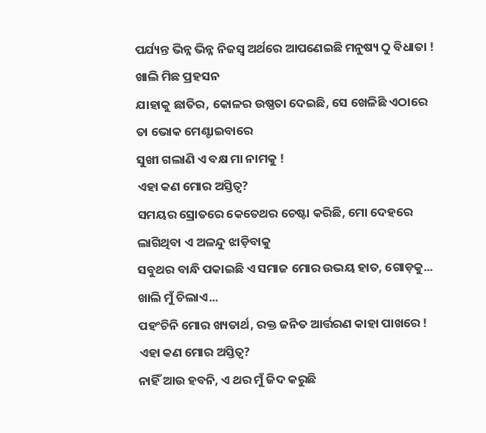ପର୍ଯ୍ୟନ୍ତ ଭିନ୍ନ ଭିନ୍ନ ନିଜସ୍ୱ ଅର୍ଥରେ ଆପଣେଇଛି ମନୁଷ୍ୟ ଠୁ ବିଧାତା !
ଖାଲି ମିଛ ପ୍ରହସନ
ଯାହାକୁ ଛାତିର, କୋଳର ଉଷ୍ଣତା ଦେଇଛି, ସେ ଖେଳିଛି ଏଠାରେ ତା ଭୋକ ମେଣ୍ଟାଇବାରେ
ସୁଖୀ ଗଲାଣି ଏ ବକ୍ଷ ମା ନାମକୁ !
ଏହା କଣ ମୋର ଅସ୍ତିତ୍ବ?
ସମୟର ସ୍ରୋତରେ କେତେଥର ଚେଷ୍ଟା କରିଛି, ମୋ ଦେହରେ ଲାଗିଥିବା ଏ ଅଳନ୍ଦୁ ଝାଡ଼ିବାକୁ
ସବୁଥର ବାନ୍ଧି ପକାଇଛି ଏ ସମାଜ ମୋର ଉଭୟ ହାତ, ଗୋଡ଼କୁ...
ଖାଲି ମୁଁ ଚିଲାଏ...
ପହଂଚିନି ମୋର ଖ୍ୟତାର୍ଥ, ରକ୍ତ ଜନିତ ଆର୍ତ୍ତରଣ କାହା ପାଖରେ !
ଏହା କଣ ମୋର ଅସ୍ତିତ୍ବ?
ନାହିଁ ଆଉ ହବନି, ଏ ଥର ମୁଁ ଜିଦ କରୁଛି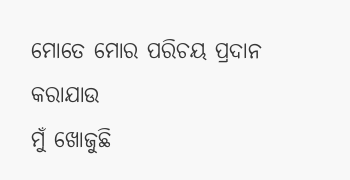ମୋତେ ମୋର ପରିଚୟ ପ୍ରଦାନ କରାଯାଉ
ମୁଁ ଖୋଜୁଛି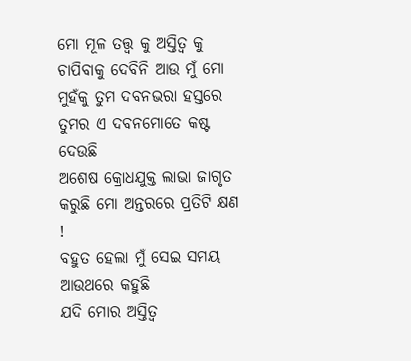ମୋ ମୂଳ ତତ୍ତ୍ୱ କୁ ଅସ୍ତିତ୍ବ କୁ
ଚାପିବାକୁ ଦେବିନି ଆଉ ମୁଁ ମୋ ମୁହଁକୁ ତୁମ ଦବନଭରା ହସ୍ତରେ
ତୁମର ଏ ଦବନମୋତେ କଷ୍ଟ ଦେଉଛି
ଅଶେଷ କ୍ରୋଧଯୁକ୍ତ ଲାଭା ଜାଗୃତ କରୁଛି ମୋ ଅନ୍ତରରେ ପ୍ରତିଟି କ୍ଷଣ !
ବହୁତ ହେଲା ମୁଁ ସେଇ ସମୟ ଆଉଥରେ କହୁଛି
ଯଦି ମୋର ଅସ୍ତିତ୍ବ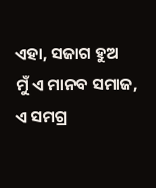ଏହା, ସଜାଗ ହୁଅ
ମୁଁ ଏ ମାନବ ସମାଜ, ଏ ସମଗ୍ର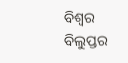ବିଶ୍ୱର ବିଲୁପ୍ତର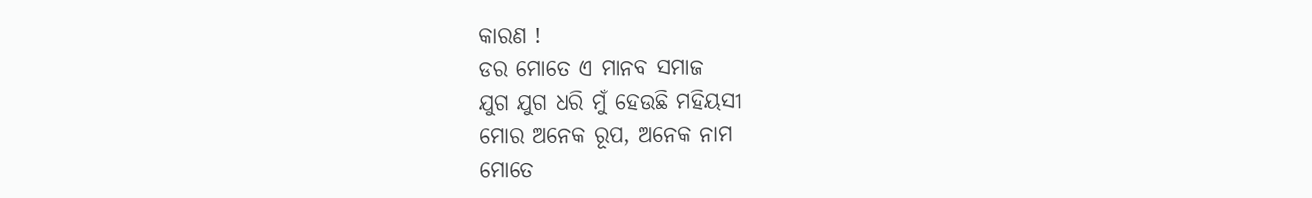କାରଣ !
ଡର ମୋତେ ଏ ମାନବ ସମାଜ
ଯୁଗ ଯୁଗ ଧରି ମୁଁ ହେଉଛି ମହିୟସୀ
ମୋର ଅନେକ ରୂପ, ଅନେକ ନାମ
ମୋତେ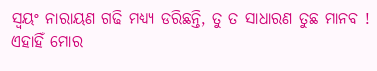ସ୍ୱୟଂ ନାରାୟଣ ଗଢି ମଧ୍ୟ୍ୟ ଡରିଛନ୍ତି, ତୁ ତ ସାଧାରଣ ତୁଛ ମାନବ !
ଏହାହିଁ ମୋର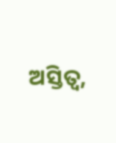ଅସ୍ତିତ୍ବ,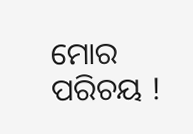ମୋର ପରିଚୟ !